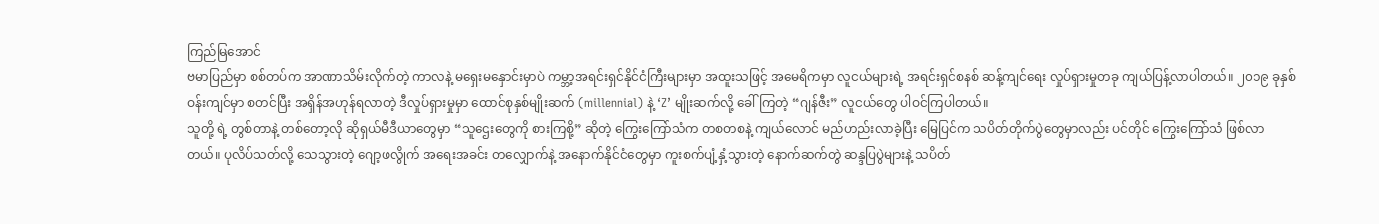ကြည်မြအောင်
ဗမာပြည်မှာ စစ်တပ်က အာဏာသိမ်းလိုက်တဲ့ ကာလနဲ့ မရှေးမနှောင်းမှာပဲ ကမ္ဘာ့အရင်းရှင်နိုင်ငံကြီးများမှာ အထူးသဖြင့် အမေရိကမှာ လူငယ်များရဲ့ အရင်းရှင်စနစ် ဆန့်ကျင်ရေး လှုပ်ရှားမှုတခု ကျယ်ပြန့်လာပါတယ်။ ၂၀၁၉ ခုနှစ် ဝန်းကျင်မှာ စတင်ပြီး အရှိန်အဟုန်ရလာတဲ့ ဒီလှုပ်ရှားမှုမှာ ထောင်စုနှစ်မျိုးဆက် (millennial) နဲ့ ‘Z’ မျိုးဆက်လို့ ခေါ်ကြတဲ့ “ဂျန်ဇီး” လူငယ်တွေ ပါဝင်ကြပါတယ်။
သူတို့ ရဲ့ တွစ်တာနဲ့ တစ်တော့လို ဆိုရှယ်မီဒီယာတွေမှာ “သူဌေးတွေကို စားကြစို့” ဆိုတဲ့ ကြွေးကြော်သံက တစတစနဲ့ ကျယ်လောင် မည်ဟည်းလာခဲ့ပြီး မြေပြင်က သပိတ်တိုက်ပွဲတွေမှာလည်း ပင်တိုင် ကြွေးကြော်သံ ဖြစ်လာတယ်။ ပုလိပ်သတ်လို့ သေသွားတဲ့ ဂျော့ဖလွိုက် အရေးအခင်း တလျှောက်နဲ့ အနောက်နိုင်ငံတွေမှာ ကူးစက်ပျံ့နှံ့သွားတဲ့ နောက်ဆက်တွဲ ဆန္ဒပြပွဲများနဲ့ သပိတ်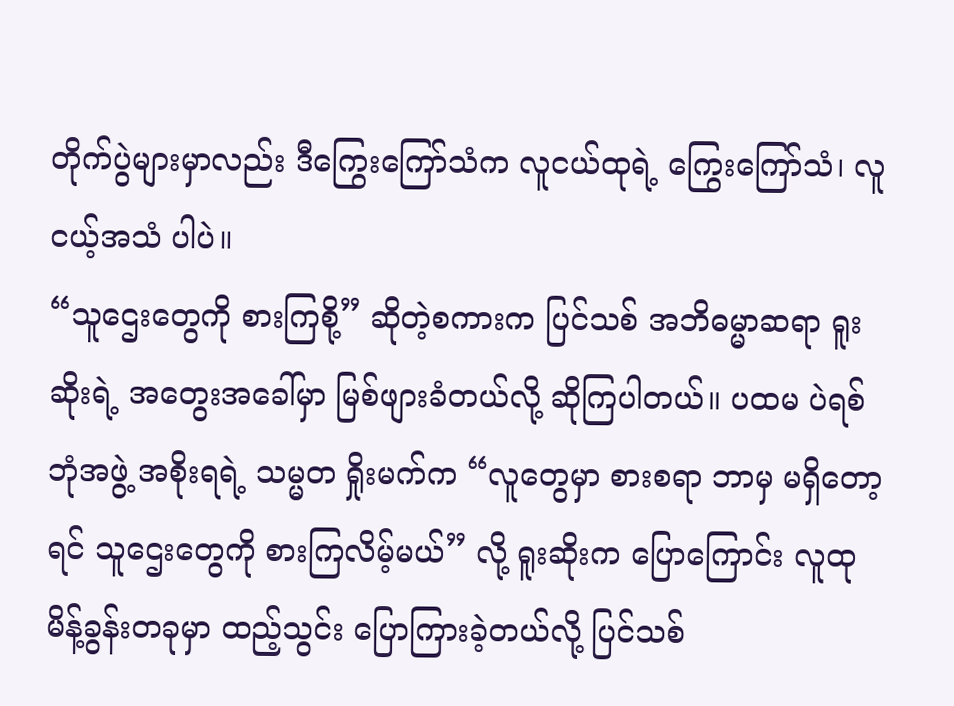တိုက်ပွဲများမှာလည်း ဒီကြွေးကြော်သံက လူငယ်ထုရဲ့ ကြွေးကြော်သံ၊ လူငယ့်အသံ ပါပဲ။
“သူဌေးတွေကို စားကြစို့” ဆိုတဲ့စကားက ပြင်သစ် အဘိဓမ္မာဆရာ ရူးဆိုးရဲ့ အတွေးအခေါ်မှာ မြစ်ဖျားခံတယ်လို့ ဆိုကြပါတယ်။ ပထမ ပဲရစ်ဘုံအဖွဲ့ အစိုးရရဲ့ သမ္မတ ရှိုးမက်က “လူတွေမှာ စားစရာ ဘာမှ မရှိတော့ရင် သူဌေးတွေကို စားကြလိမ့်မယ်” လို့ ရူးဆိုးက ပြောကြောင်း လူထုမိန့်ခွန်းတခုမှာ ထည့်သွင်း ပြောကြားခဲ့တယ်လို့ ပြင်သစ်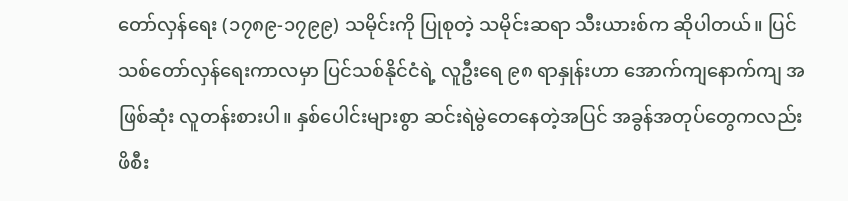တော်လှန်ရေး (၁၇၈၉-၁၇၉၉) သမိုင်းကို ပြုစုတဲ့ သမိုင်းဆရာ သီးယားစ်က ဆိုပါတယ်။ ပြင်သစ်တော်လှန်ရေးကာလမှာ ပြင်သစ်နိုင်ငံရဲ့ လူဦးရေ ၉၈ ရာနှုန်းဟာ အောက်ကျနောက်ကျ အဖြစ်ဆုံး လူတန်းစားပါ။ နှစ်ပေါင်းများစွာ ဆင်းရဲမွဲတေနေတဲ့အပြင် အခွန်အတုပ်တွေကလည်း ဖိစီး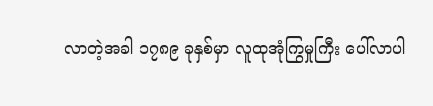လာတဲ့အခါ ၁၇၈၉ ခုနှစ်မှာ လူထုအုံကြွမှုကြီး ပေါ်လာပါ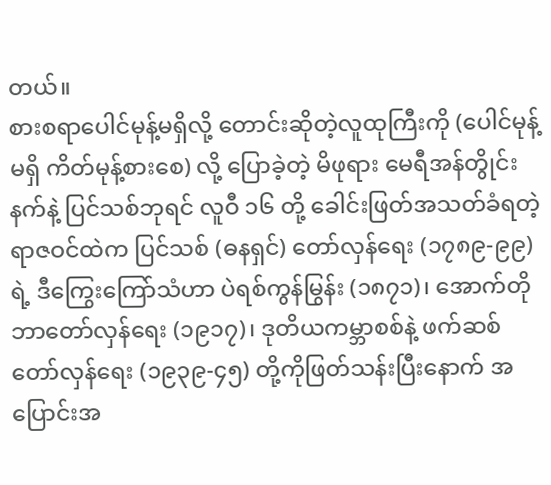တယ်။
စားစရာပေါင်မုန့်မရှိလို့ တောင်းဆိုတဲ့လူထုကြီးကို (ပေါင်မုန့်မရှိ ကိတ်မုန့်စားစေ) လို့ ပြောခဲ့တဲ့ မိဖုရား မေရီအန်တွိုင်းနက်နဲ့ ပြင်သစ်ဘုရင် လူဝီ ၁၆ တို့ ခေါင်းဖြတ်အသတ်ခံရတဲ့ ရာဇဝင်ထဲက ပြင်သစ် (ဓနရှင်) တော်လှန်ရေး (၁၇၈၉-၉၉) ရဲ့ ဒီကြွေးကြော်သံဟာ ပဲရစ်ကွန်မြွန်း (၁၈၇၁)၊ အောက်တိုဘာတော်လှန်ရေး (၁၉၁၇)၊ ဒုတိယကမ္ဘာစစ်နဲ့ ဖက်ဆစ်တော်လှန်ရေး (၁၉၃၉-၄၅) တို့ကိုဖြတ်သန်းပြီးနောက် အပြောင်းအ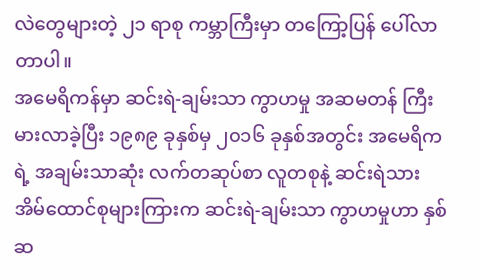လဲတွေများတဲ့ ၂၁ ရာစု ကမ္ဘာကြီးမှာ တကြော့ပြန် ပေါ်လာတာပါ။
အမေရိကန်မှာ ဆင်းရဲ-ချမ်းသာ ကွာဟမှု အဆမတန် ကြီးမားလာခဲ့ပြီး ၁၉၈၉ ခုနှစ်မှ ၂၀၁၆ ခုနှစ်အတွင်း အမေရိကရဲ့ အချမ်းသာဆုံး လက်တဆုပ်စာ လူတစုနဲ့ ဆင်းရဲသား အိမ်ထောင်စုများကြားက ဆင်းရဲ-ချမ်းသာ ကွာဟမှုဟာ နှစ်ဆ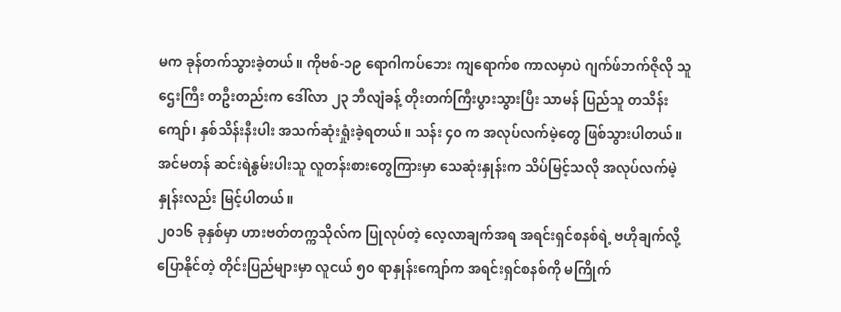မက ခုန်တက်သွားခဲ့တယ်။ ကိုဗစ်-၁၉ ရောဂါကပ်ဘေး ကျရောက်စ ကာလမှာပဲ ဂျက်ဖ်ဘက်ဇိုလို သူဌေးကြီး တဦးတည်းက ဒေါ်လာ ၂၃ ဘီလျံခန့် တိုးတက်ကြီးပွားသွားပြီး သာမန် ပြည်သူ တသိန်းကျော်၊ နှစ်သိန်းနီးပါး အသက်ဆုံးရှုံးခဲ့ရတယ်။ သန်း ၄၀ က အလုပ်လက်မဲ့တွေ ဖြစ်သွားပါတယ်။ အင်မတန် ဆင်းရဲနွမ်းပါးသူ လူတန်းစားတွေကြားမှာ သေဆုံးနှုန်းက သိပ်မြင့်သလို အလုပ်လက်မဲ့နှုန်းလည်း မြင့်ပါတယ်။
၂၀၁၆ ခုနှစ်မှာ ဟားဗတ်တက္ကသိုလ်က ပြုလုပ်တဲ့ လေ့လာချက်အရ အရင်းရှင်စနစ်ရဲ့ ဗဟိုချက်လို့ ပြောနိုင်တဲ့ တိုင်းပြည်များမှာ လူငယ် ၅၀ ရာနှုန်းကျော်က အရင်းရှင်စနစ်ကို မကြိုက်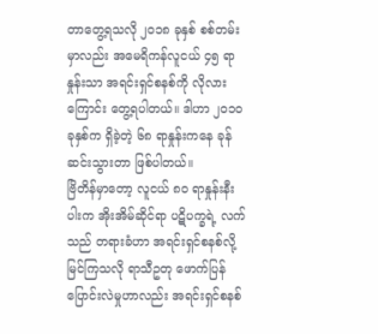တာတွေ့ရသလို ၂၀၁၈ ခုနှစ် စစ်တမ်းမှာလည်း အမေရိကန်လူငယ် ၄၅ ရာနှုန်းသာ အရင်းရှင်စနစ်ကို လိုလားကြောင်း တွေ့ရပါတယ်။ ဒါဟာ ၂၀၁၀ ခုနှစ်က ရှိခဲ့တဲ့ ၆၈ ရာနှုန်းကနေ ခုန်ဆင်းသွားတာ ဖြစ်ပါတယ်။
ဗြိတိန်မှာတော့ လူငယ် ၈၀ ရာနှုန်းနီးပါးက အိုးအိမ်ဆိုင်ရာ ပဋိပက္ခရဲ့ လက်သည် တရားခံဟာ အရင်းရှင်စနစ်လို့ မြင်ကြသလို ရာသီဥတု ဖောက်ပြန်ပြောင်းလဲမှုဟာလည်း အရင်းရှင်စနစ်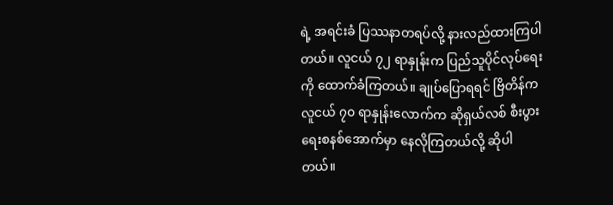ရဲ့ အရင်းခံ ပြဿနာတရပ်လို့ နားလည်ထားကြပါတယ်။ လူငယ် ၇၂ ရာနှုန်းက ပြည်သူပိုင်လုပ်ရေးကို ထောက်ခံကြတယ်။ ချုပ်ပြောရရင် ဗြိတိန်က လူငယ် ၇၀ ရာနှုန်းလောက်က ဆိုရှယ်လစ် စီးပွားရေးစနစ်အောက်မှာ နေလိုကြတယ်လို့ ဆိုပါတယ်။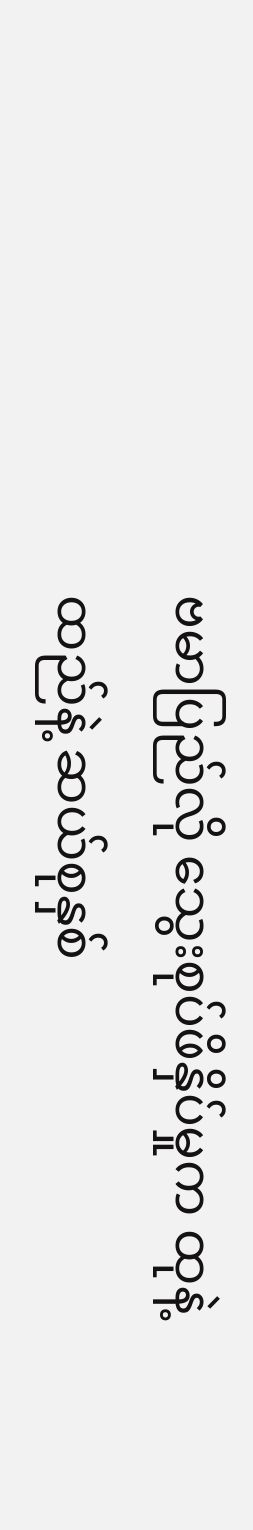ဗမာပြည်လို သွေးစုပ်ဖိနှိပ်မှုက ထုနဲ့ထည်နဲ့ ဆယ်စုနှစ်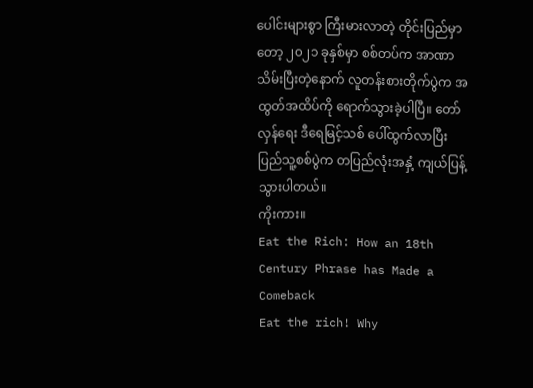ပေါင်းများစွာ ကြီးမားလာတဲ့ တိုင်းပြည်မှာတော့ ၂၀၂၁ ခုနှစ်မှာ စစ်တပ်က အာဏာသိမ်းပြီးတဲ့နောက် လူတန်းစားတိုက်ပွဲက အထွတ်အထိပ်ကို ရောက်သွားခဲ့ပါပြီ။ တော်လှန်ရေး ဒီရေမြင့်သစ် ပေါ်ထွက်လာပြီး ပြည်သူ့စစ်ပွဲက တပြည်လုံးအနှံ့ ကျယ်ပြန့်သွားပါတယ်။
ကိုးကား။
Eat the Rich: How an 18th Century Phrase has Made a Comeback
Eat the rich! Why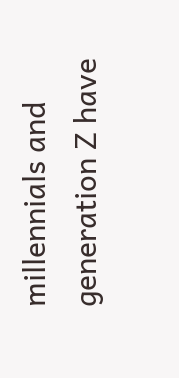millennials and generation Z have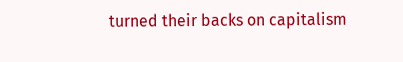turned their backs on capitalism